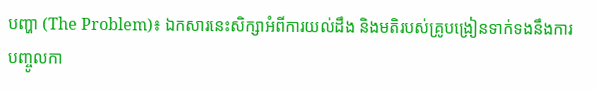បញ្ហា (The Problem)៖ ឯកសារនេះសិក្សាអំពីការយល់ដឹង និងមតិរបស់គ្រូបង្រៀនទាក់ទងនឹងការបញ្ចូលកា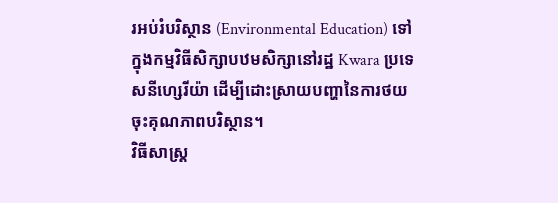រអប់រំបរិស្ថាន (Environmental Education) ទៅក្នុងកម្មវិធីសិក្សាបឋមសិក្សានៅរដ្ឋ Kwara ប្រទេសនីហ្សេរីយ៉ា ដើម្បីដោះស្រាយបញ្ហានៃការថយចុះគុណភាពបរិស្ថាន។
វិធីសាស្ត្រ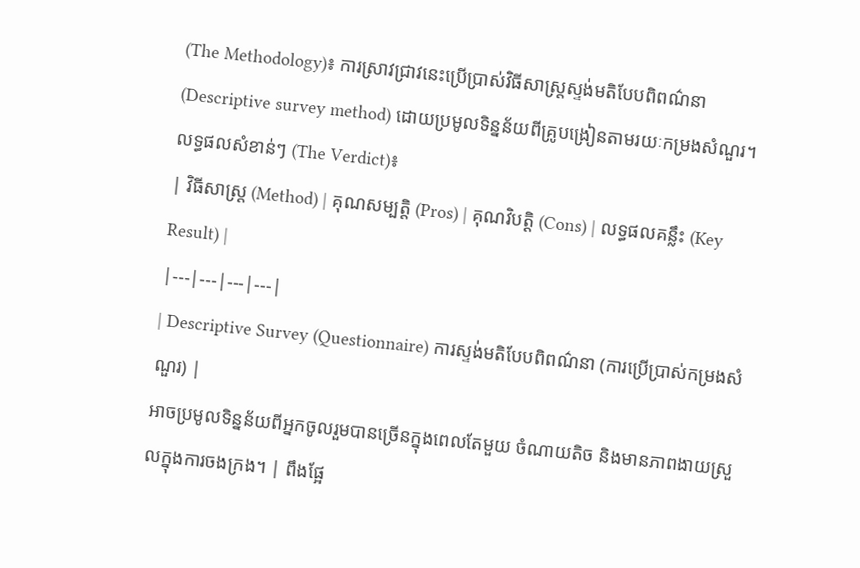(The Methodology)៖ ការស្រាវជ្រាវនេះប្រើប្រាស់វិធីសាស្ត្រស្ទង់មតិបែបពិពណ៌នា (Descriptive survey method) ដោយប្រមូលទិន្នន័យពីគ្រូបង្រៀនតាមរយៈកម្រងសំណួរ។
លទ្ធផលសំខាន់ៗ (The Verdict)៖
| វិធីសាស្ត្រ (Method) | គុណសម្បត្តិ (Pros) | គុណវិបត្តិ (Cons) | លទ្ធផលគន្លឹះ (Key Result) |
|---|---|---|---|
| Descriptive Survey (Questionnaire) ការស្ទង់មតិបែបពិពណ៌នា (ការប្រើប្រាស់កម្រងសំណួរ) |
អាចប្រមូលទិន្នន័យពីអ្នកចូលរួមបានច្រើនក្នុងពេលតែមួយ ចំណាយតិច និងមានភាពងាយស្រួលក្នុងការចងក្រង។ | ពឹងផ្អែ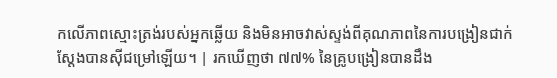កលើភាពស្មោះត្រង់របស់អ្នកឆ្លើយ និងមិនអាចវាស់ស្ទង់ពីគុណភាពនៃការបង្រៀនជាក់ស្តែងបានស៊ីជម្រៅឡើយ។ | រកឃើញថា ៧៧% នៃគ្រូបង្រៀនបានដឹង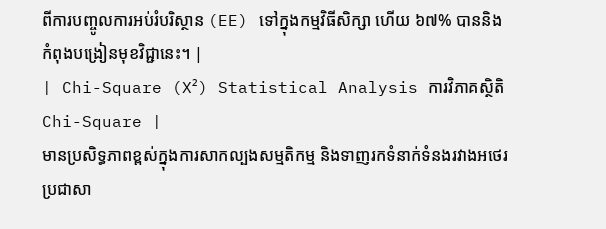ពីការបញ្ចូលការអប់រំបរិស្ថាន (EE) ទៅក្នុងកម្មវិធីសិក្សា ហើយ ៦៧% បាននិងកំពុងបង្រៀនមុខវិជ្ជានេះ។ |
| Chi-Square (X²) Statistical Analysis ការវិភាគស្ថិតិ Chi-Square |
មានប្រសិទ្ធភាពខ្ពស់ក្នុងការសាកល្បងសម្មតិកម្ម និងទាញរកទំនាក់ទំនងរវាងអថេរប្រជាសា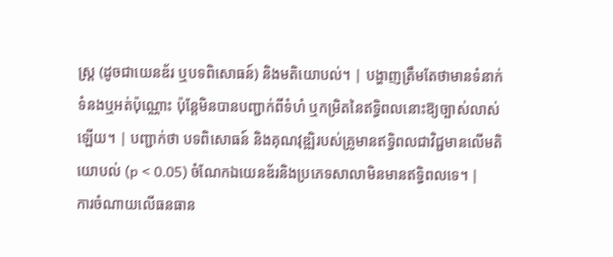ស្ត្រ (ដូចជាយេនឌ័រ ឬបទពិសោធន៍) និងមតិយោបល់។ | បង្ហាញត្រឹមតែថាមានទំនាក់ទំនងឬអត់ប៉ុណ្ណោះ ប៉ុន្តែមិនបានបញ្ជាក់ពីទំហំ ឬកម្រិតនៃឥទ្ធិពលនោះឱ្យច្បាស់លាស់ឡើយ។ | បញ្ជាក់ថា បទពិសោធន៍ និងគុណវុឌ្ឍិរបស់គ្រូមានឥទ្ធិពលជាវិជ្ជមានលើមតិយោបល់ (p < 0.05) ចំណែកឯយេនឌ័រនិងប្រភេទសាលាមិនមានឥទ្ធិពលទេ។ |
ការចំណាយលើធនធាន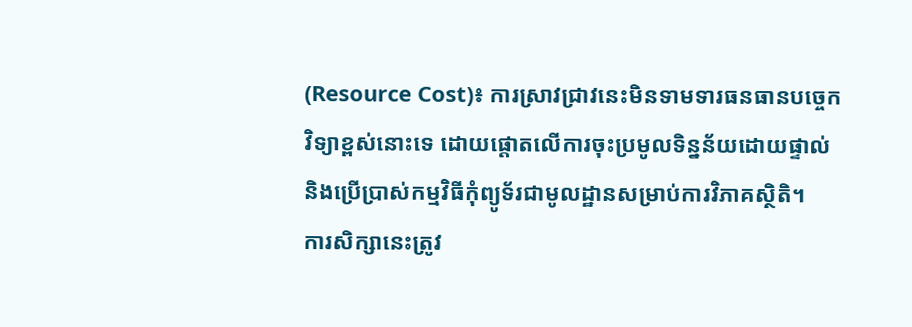(Resource Cost)៖ ការស្រាវជ្រាវនេះមិនទាមទារធនធានបច្ចេកវិទ្យាខ្ពស់នោះទេ ដោយផ្តោតលើការចុះប្រមូលទិន្នន័យដោយផ្ទាល់ និងប្រើប្រាស់កម្មវិធីកុំព្យូទ័រជាមូលដ្ឋានសម្រាប់ការវិភាគស្ថិតិ។
ការសិក្សានេះត្រូវ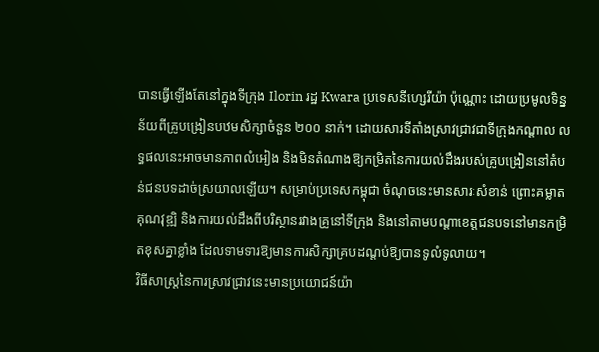បានធ្វើឡើងតែនៅក្នុងទីក្រុង Ilorin រដ្ឋ Kwara ប្រទេសនីហ្សេរីយ៉ា ប៉ុណ្ណោះ ដោយប្រមូលទិន្នន័យពីគ្រូបង្រៀនបឋមសិក្សាចំនួន ២០០ នាក់។ ដោយសារទីតាំងស្រាវជ្រាវជាទីក្រុងកណ្តាល លទ្ធផលនេះអាចមានភាពលំអៀង និងមិនតំណាងឱ្យកម្រិតនៃការយល់ដឹងរបស់គ្រូបង្រៀននៅតំបន់ជនបទដាច់ស្រយាលឡើយ។ សម្រាប់ប្រទេសកម្ពុជា ចំណុចនេះមានសារៈសំខាន់ ព្រោះគម្លាតគុណវុឌ្ឍិ និងការយល់ដឹងពីបរិស្ថានរវាងគ្រូនៅទីក្រុង និងនៅតាមបណ្តាខេត្តជនបទនៅមានកម្រិតខុសគ្នាខ្លាំង ដែលទាមទារឱ្យមានការសិក្សាគ្របដណ្តប់ឱ្យបានទូលំទូលាយ។
វិធីសាស្ត្រនៃការស្រាវជ្រាវនេះមានប្រយោជន៍យ៉ា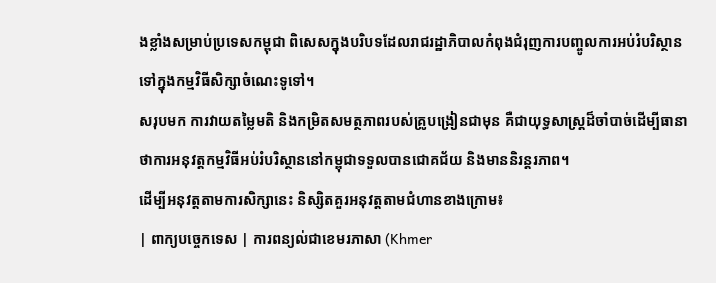ងខ្លាំងសម្រាប់ប្រទេសកម្ពុជា ពិសេសក្នុងបរិបទដែលរាជរដ្ឋាភិបាលកំពុងជំរុញការបញ្ចូលការអប់រំបរិស្ថានទៅក្នុងកម្មវិធីសិក្សាចំណេះទូទៅ។
សរុបមក ការវាយតម្លៃមតិ និងកម្រិតសមត្ថភាពរបស់គ្រូបង្រៀនជាមុន គឺជាយុទ្ធសាស្ត្រដ៏ចាំបាច់ដើម្បីធានាថាការអនុវត្តកម្មវិធីអប់រំបរិស្ថាននៅកម្ពុជាទទួលបានជោគជ័យ និងមាននិរន្តរភាព។
ដើម្បីអនុវត្តតាមការសិក្សានេះ និស្សិតគួរអនុវត្តតាមជំហានខាងក្រោម៖
| ពាក្យបច្ចេកទេស | ការពន្យល់ជាខេមរភាសា (Khmer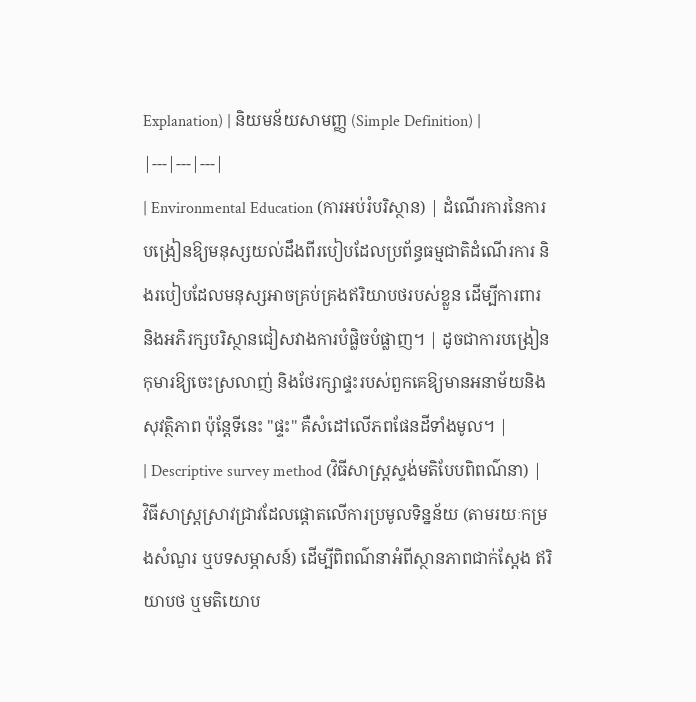Explanation) | និយមន័យសាមញ្ញ (Simple Definition) |
|---|---|---|
| Environmental Education (ការអប់រំបរិស្ថាន) | ដំណើរការនៃការបង្រៀនឱ្យមនុស្សយល់ដឹងពីរបៀបដែលប្រព័ន្ធធម្មជាតិដំណើរការ និងរបៀបដែលមនុស្សអាចគ្រប់គ្រងឥរិយាបថរបស់ខ្លួន ដើម្បីការពារ និងអភិរក្សបរិស្ថានជៀសវាងការបំផ្លិចបំផ្លាញ។ | ដូចជាការបង្រៀនកុមារឱ្យចេះស្រលាញ់ និងថែរក្សាផ្ទះរបស់ពួកគេឱ្យមានអនាម័យនិងសុវត្ថិភាព ប៉ុន្តែទីនេះ "ផ្ទះ" គឺសំដៅលើភពផែនដីទាំងមូល។ |
| Descriptive survey method (វិធីសាស្ត្រស្ទង់មតិបែបពិពណ៌នា) | វិធីសាស្ត្រស្រាវជ្រាវដែលផ្តោតលើការប្រមូលទិន្នន័យ (តាមរយៈកម្រងសំណួរ ឬបទសម្ភាសន៍) ដើម្បីពិពណ៌នាអំពីស្ថានភាពជាក់ស្តែង ឥរិយាបថ ឬមតិយោប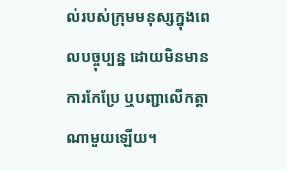ល់របស់ក្រុមមនុស្សក្នុងពេលបច្ចុប្បន្ន ដោយមិនមានការកែប្រែ ឬបញ្ជាលើកត្តាណាមួយឡើយ។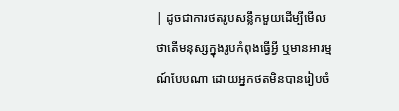| ដូចជាការថតរូបសន្លឹកមួយដើម្បីមើលថាតើមនុស្សក្នុងរូបកំពុងធ្វើអ្វី ឬមានអារម្មណ៍បែបណា ដោយអ្នកថតមិនបានរៀបចំ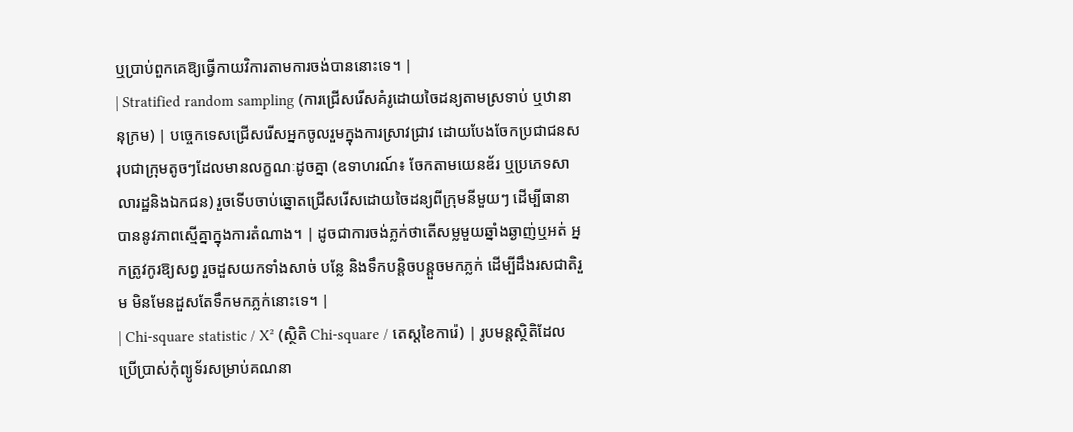ឬប្រាប់ពួកគេឱ្យធ្វើកាយវិការតាមការចង់បាននោះទេ។ |
| Stratified random sampling (ការជ្រើសរើសគំរូដោយចៃដន្យតាមស្រទាប់ ឬឋានានុក្រម) | បច្ចេកទេសជ្រើសរើសអ្នកចូលរួមក្នុងការស្រាវជ្រាវ ដោយបែងចែកប្រជាជនសរុបជាក្រុមតូចៗដែលមានលក្ខណៈដូចគ្នា (ឧទាហរណ៍៖ ចែកតាមយេនឌ័រ ឬប្រភេទសាលារដ្ឋនិងឯកជន) រួចទើបចាប់ឆ្នោតជ្រើសរើសដោយចៃដន្យពីក្រុមនីមួយៗ ដើម្បីធានាបាននូវភាពស្មើគ្នាក្នុងការតំណាង។ | ដូចជាការចង់ភ្លក់ថាតើសម្លមួយឆ្នាំងឆ្ងាញ់ឬអត់ អ្នកត្រូវកូរឱ្យសព្វ រួចដួសយកទាំងសាច់ បន្លែ និងទឹកបន្តិចបន្តួចមកភ្លក់ ដើម្បីដឹងរសជាតិរួម មិនមែនដួសតែទឹកមកភ្លក់នោះទេ។ |
| Chi-square statistic / X² (ស្ថិតិ Chi-square / តេស្តខៃការ៉េ) | រូបមន្តស្ថិតិដែលប្រើប្រាស់កុំព្យូទ័រសម្រាប់គណនា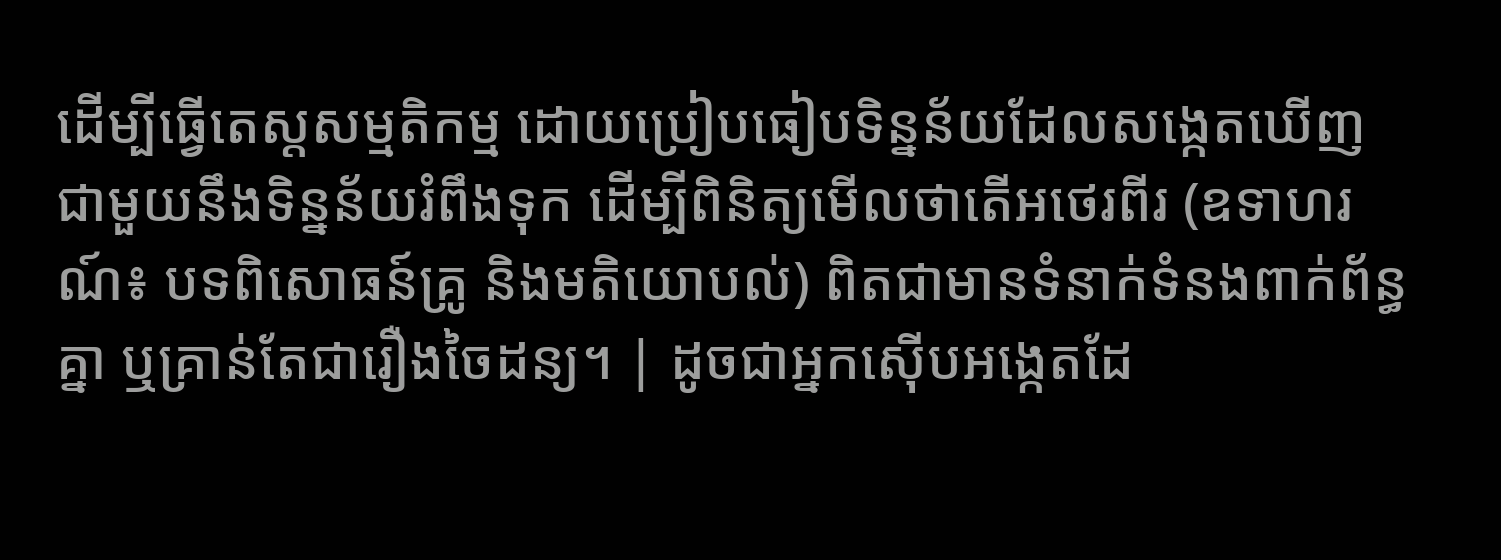ដើម្បីធ្វើតេស្តសម្មតិកម្ម ដោយប្រៀបធៀបទិន្នន័យដែលសង្កេតឃើញ ជាមួយនឹងទិន្នន័យរំពឹងទុក ដើម្បីពិនិត្យមើលថាតើអថេរពីរ (ឧទាហរណ៍៖ បទពិសោធន៍គ្រូ និងមតិយោបល់) ពិតជាមានទំនាក់ទំនងពាក់ព័ន្ធគ្នា ឬគ្រាន់តែជារឿងចៃដន្យ។ | ដូចជាអ្នកស៊ើបអង្កេតដែ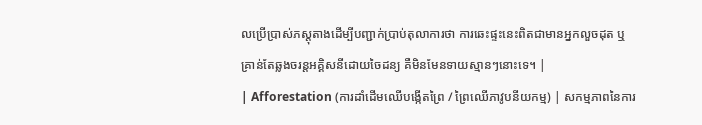លប្រើប្រាស់ភស្តុតាងដើម្បីបញ្ជាក់ប្រាប់តុលាការថា ការឆេះផ្ទះនេះពិតជាមានអ្នកលួចដុត ឬគ្រាន់តែឆ្លងចរន្តអគ្គិសនីដោយចៃដន្យ គឺមិនមែនទាយស្មានៗនោះទេ។ |
| Afforestation (ការដាំដើមឈើបង្កើតព្រៃ / ព្រៃឈើភាវូបនីយកម្ម) | សកម្មភាពនៃការ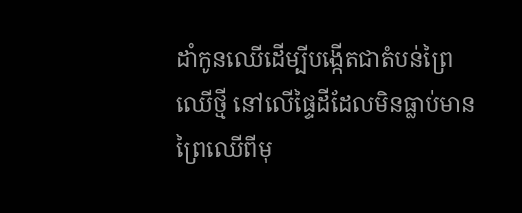ដាំកូនឈើដើម្បីបង្កើតជាតំបន់ព្រៃឈើថ្មី នៅលើផ្ទៃដីដែលមិនធ្លាប់មានព្រៃឈើពីមុ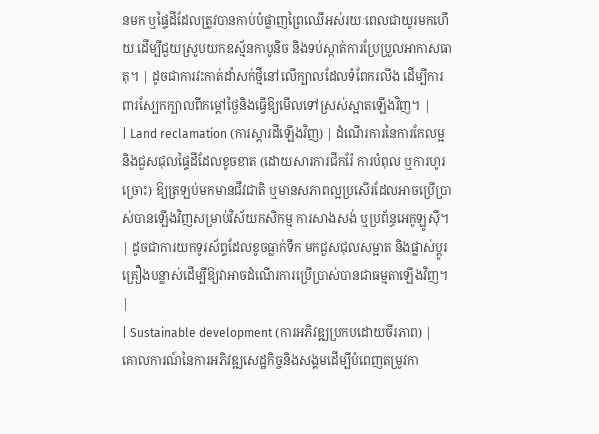នមក ឬផ្ទៃដីដែលត្រូវបានកាប់បំផ្លាញព្រៃឈើអស់រយៈពេលជាយូរមកហើយ ដើម្បីជួយស្រូបយកឧស្ម័នកាបូនិច និងទប់ស្កាត់ការប្រែប្រួលអាកាសធាតុ។ | ដូចជាការវះកាត់ដាំសក់ថ្មីនៅលើក្បាលដែលទំពែករលីង ដើម្បីការពារស្បែកក្បាលពីកម្តៅថ្ងៃនិងធ្វើឱ្យមើលទៅស្រស់ស្អាតឡើងវិញ។ |
| Land reclamation (ការស្តារដីឡើងវិញ) | ដំណើរការនៃការកែលម្អនិងជួសជុលផ្ទៃដីដែលខូចខាត (ដោយសារការជីករ៉ែ ការបំពុល ឬការហូរច្រោះ) ឱ្យត្រឡប់មកមានជីវជាតិ ឬមានសភាពល្អប្រសើរដែលអាចប្រើប្រាស់បានឡើងវិញសម្រាប់វិស័យកសិកម្ម ការសាងសង់ ឬប្រព័ន្ធអេកូឡូស៊ី។ | ដូចជាការយកទូរស័ព្ទដែលខូចធ្លាក់ទឹក មកជួសជុលសម្អាត និងផ្លាស់ប្តូរគ្រឿងបន្លាស់ដើម្បីឱ្យវាអាចដំណើរការប្រើប្រាស់បានជាធម្មតាឡើងវិញ។ |
| Sustainable development (ការអភិវឌ្ឍប្រកបដោយចីរភាព) | គោលការណ៍នៃការអភិវឌ្ឍសេដ្ឋកិច្ចនិងសង្គមដើម្បីបំពេញតម្រូវកា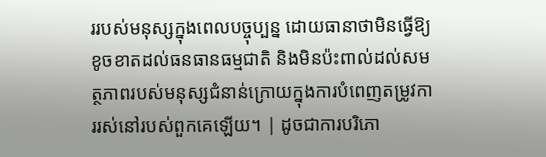ររបស់មនុស្សក្នុងពេលបច្ចុប្បន្ន ដោយធានាថាមិនធ្វើឱ្យខូចខាតដល់ធនធានធម្មជាតិ និងមិនប៉ះពាល់ដល់សមត្ថភាពរបស់មនុស្សជំនាន់ក្រោយក្នុងការបំពេញតម្រូវការរស់នៅរបស់ពួកគេឡើយ។ | ដូចជាការបរិភោ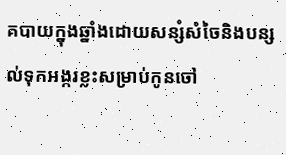គបាយក្នុងឆ្នាំងដោយសន្សំសំចៃនិងបន្សល់ទុកអង្ករខ្លះសម្រាប់កូនចៅ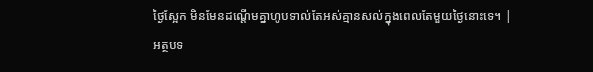ថ្ងៃស្អែក មិនមែនដណ្តើមគ្នាហូបទាល់តែអស់គ្មានសល់ក្នុងពេលតែមួយថ្ងៃនោះទេ។ |
អត្ថបទ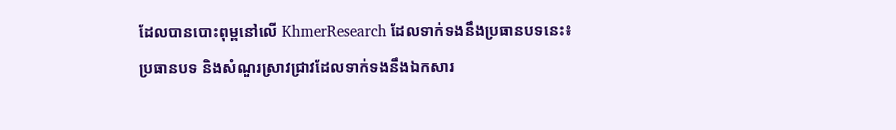ដែលបានបោះពុម្ពនៅលើ KhmerResearch ដែលទាក់ទងនឹងប្រធានបទនេះ៖
ប្រធានបទ និងសំណួរស្រាវជ្រាវដែលទាក់ទងនឹងឯកសារ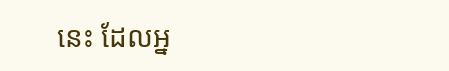នេះ ដែលអ្ន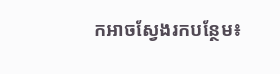កអាចស្វែងរកបន្ថែម៖